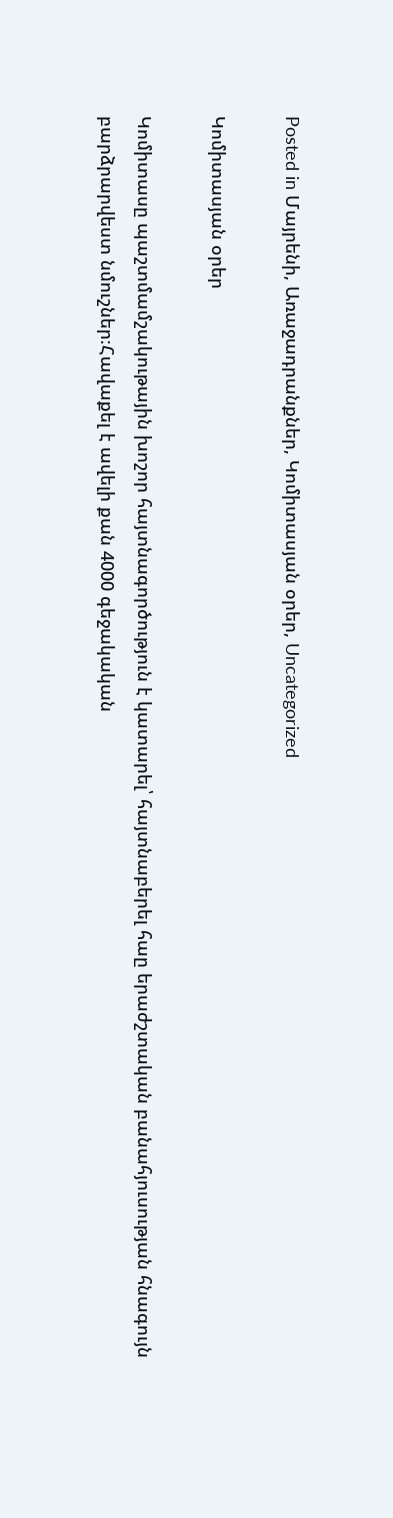Posted in Մայրենի, Առաջադրանքներ, Կոմիտասյան օրեր, Uncategorized

Կոմիտասյան օրեր

Կոմիտասը պաշտմամշակութային խոշոր հայտնագործություն է կատարել՝ հայտնաբերել հաը երաժշտական բանահյուսության հնագույն բարձրարվեստ նմուշներ։Հավաքել է ավելի քան 4000 գեջակական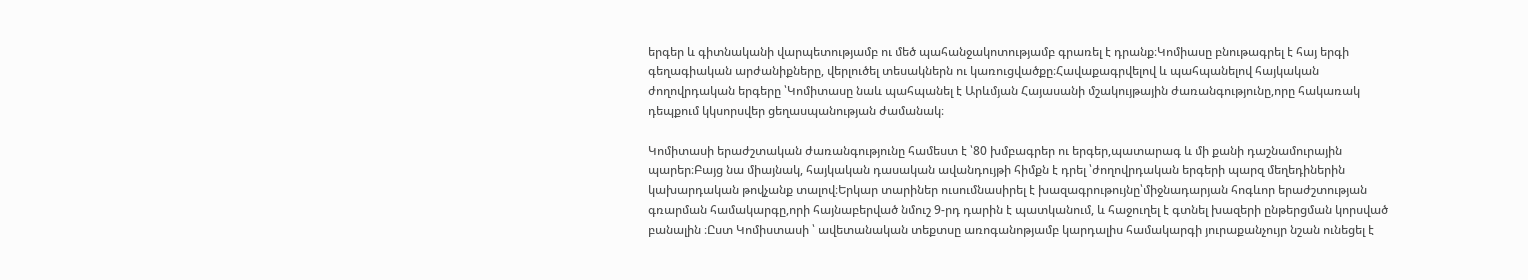երգեր և գիտնականի վարպետությամբ ու մեծ պահանջակոտությամբ գրառել է դրանք։Կոմիասը բնութագրել է հայ երգի գեղագիական արժանիքները, վերլուծել տեսակներն ու կառուցվածքը։Հավաքագրվելով և պահպանելով հայկական ժողովրդական երգերը ՝Կոմիտասը նաև պահպանել է Արևմյան Հայասանի մշակույթային ժառանգությունը,որը հակառակ դեպքում կկսորսվեր ցեղասպանության ժամանակ։

Կոմիտասի երաժշտական ժառանգությունը համեստ է ՝80 խմբագրեր ու երգեր,պատարագ և մի քանի դաշնամուրային պարեր։Բայց նա միայնակ, հայկական դասական ավանդույթի հիմքն է դրել ՝ժողովրդական երգերի պարզ մեղեդիներին կախարդական թովչանք տալով։Երկար տարիներ ուսումնասիրել է խազագրութույնը՝միջնադարյան հոգևոր երաժշտության գռարման համակարգը,որի հայնաբերված նմուշ 9-րդ դարին է պատկանում, և հաջուղել է գտնել խազերի ընթերցման կորսված բանալին ։Ըստ Կոմիստասի ՝ ավետանական տեքտսը առոգանոթյամբ կարդալիս համակարգի յուրաքանչույր նշան ունեցել է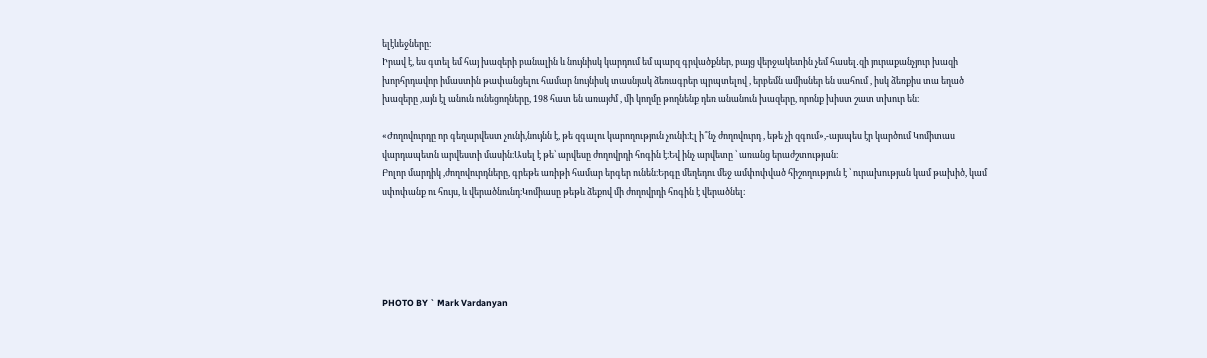ելէևեջները։
Իրավ է, ես գտել եմ հայ խազերի բանալին և նույնիսկ կարդում եմ պարզ գրվածքներ, բայց վերջակետին չեմ հասել․զի յուրաքանչյուր խազի խորհրդավոր իմաստին թափանցելու համար նույնիսկ տասնյակ ձեռագրեր պրպտելով , երբեմն ամիսներ են սահում , իսկ ձեռքիս տա եղած խազերը ,այն էլ անուն ունեցողները, 198 հատ են առայժմ , մի կողմը թողնենք դեռ անանուն խազերը, որոնք խիստ շատ տխուր են։

«Ժողովուրդը որ գեղարվեստ չունի,նույնն է, թե զգալու կարողություն չունի։Էլ ի՞նչ ժողովուրդ , եթե չի զգում»,-այսպես էր կարծում Կոմիտաս վարդապետն արվեստի մասին։Ասել է թե՝ արվեսը ժողովրդի հոգին է։Եվ ինչ արվետը ՝ առանց երաժշտության։
Բոլոր մարդիկ ,ժողովուրդները, գրեթե առիթի համար երգեր ունեն։Երգը մեղեդու մեջ ամփոփված հիշողություն է ՝ ուրախության կամ թախիծ, կամ սփոփանք ու հույս, և վերածնունդ։Կոմիասը թեթև ձեքով մի ժողովրդի հոգին է վերածնել։





PHOTO BY ` Mark Vardanyan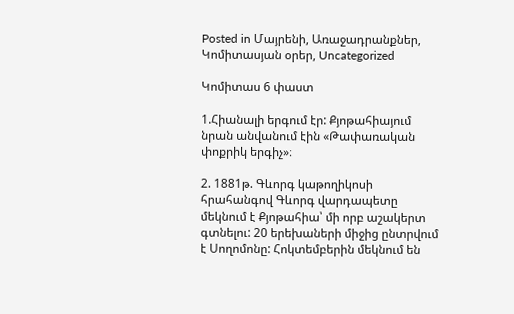Posted in Մայրենի, Առաջադրանքներ, Կոմիտասյան օրեր, Uncategorized

Կոմիտաս 6 փաստ

1.Հիանալի երգում էր: Քյոթահիայում նրան անվանում էին «Թափառական փոքրիկ երգիչ»։

2. 1881թ. Գևորգ կաթողիկոսի հրահանգով Գևորգ վարդապետը մեկնում է Քյոթահիա՝ մի որբ աշակերտ գտնելու: 20 երեխաների միջից ընտրվում է Սողոմոնը: Հոկտեմբերին մեկնում են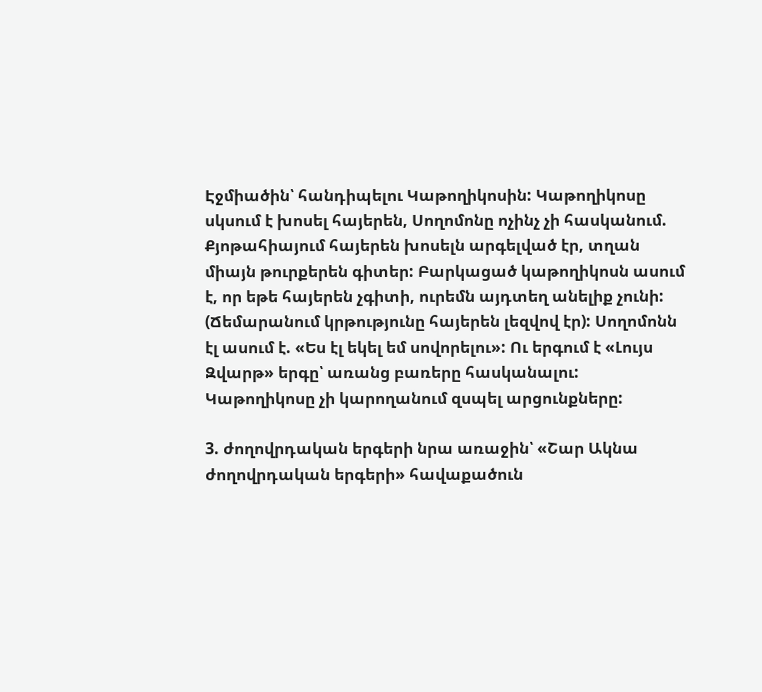Էջմիածին՝ հանդիպելու Կաթողիկոսին: Կաթողիկոսը սկսում է խոսել հայերեն, Սողոմոնը ոչինչ չի հասկանում. Քյոթահիայում հայերեն խոսելն արգելված էր, տղան միայն թուրքերեն գիտեր: Բարկացած կաթողիկոսն ասում է, որ եթե հայերեն չգիտի, ուրեմն այդտեղ անելիք չունի: (Ճեմարանում կրթությունը հայերեն լեզվով էր): Սողոմոնն էլ ասում է. «Ես էլ եկել եմ սովորելու»: Ու երգում է «Լույս Զվարթ» երգը՝ առանց բառերը հասկանալու: Կաթողիկոսը չի կարողանում զսպել արցունքները:

3. ժողովրդական երգերի նրա առաջին՝ «Շար Ակնա ժողովրդական երգերի» հավաքածուն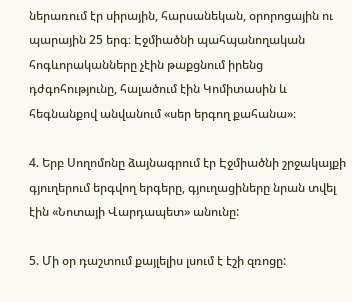ներառում էր սիրային, հարսանեկան, օրորոցային ու պարային 25 երգ։ Էջմիածնի պահպանողական հոգևորականները չէին թաքցնում իրենց դժգոհությունը, հալածում էին Կոմիտասին և հեգնանքով անվանում «սեր երգող քահանա»։

4. Երբ Սողոմոնը ձայնագրում էր Էջմիածնի շրջակայքի գյուղերում երգվող երգերը, գյուղացիները նրան տվել էին «Նոտայի Վարդապետ» անունը:

5. Մի օր դաշտում քայլելիս լսում է էշի զռոցը: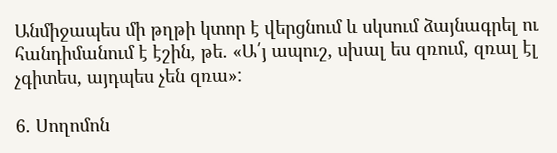Անմիջապես մի թղթի կտոր է վերցնում և սկսում ձայնագրել ու հանդիմանում է էշին, թե. «Ա՛յ ապուշ, սխալ ես զռում, զռալ էլ չգիտես, այդպես չեն զռա»:

6. Սողոմոն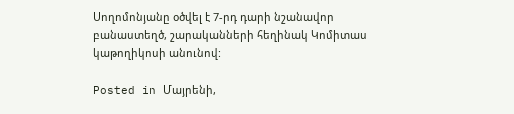Սողոմոնյանը օծվել է 7-րդ դարի նշանավոր բանաստեղծ, շարականների հեղինակ Կոմիտաս կաթողիկոսի անունով:

Posted in Մայրենի,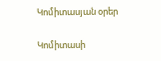Կոմիտասյան օրեր

Կոմիտասի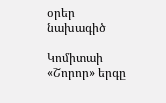օրեր նախագիծ

Կոմիտաի «Շորոր» երգը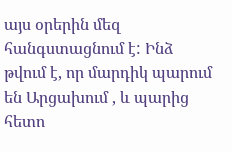այս օրերին մեզ հանգստացնում է: Ինձ թվում է, որ մարդիկ պարում են Արցախում , և պարից հետո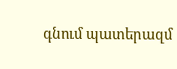գնում պատերազմ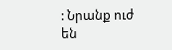: Նրանք ուժ են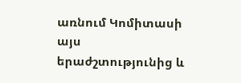առնում Կոմիտասի այս երաժշտությունից և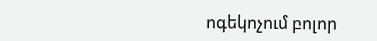ոգեկոչում բոլոր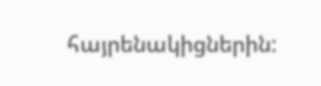հայրենակիցներին: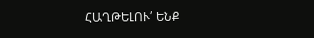ՀԱՂԹԵԼՈՒ՛ ԵՆՔ